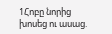1Հոբը նորից խոսեց ու ասաց.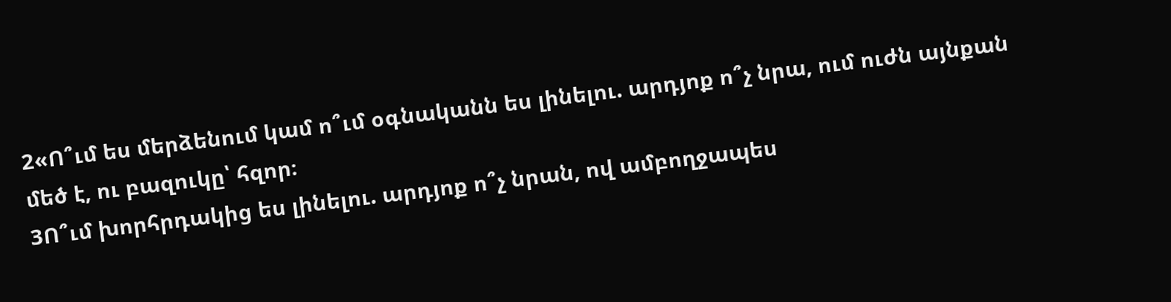2«Ո՞ւմ ես մերձենում կամ ո՞ւմ օգնականն ես լինելու. արդյոք ո՞չ նրա, ում ուժն այնքան մեծ է, ու բազուկը՝ հզոր։
3Ո՞ւմ խորհրդակից ես լինելու. արդյոք ո՞չ նրան, ով ամբողջապես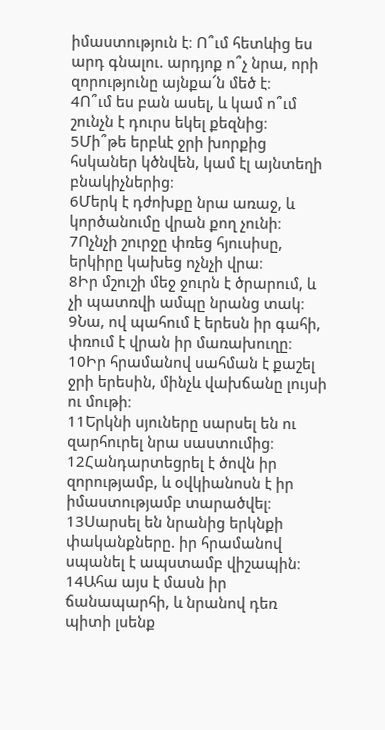իմաստություն է։ Ո՞ւմ հետևից ես արդ գնալու. արդյոք ո՞չ նրա, որի զորությունը այնքա՜ն մեծ է։
4Ո՞ւմ ես բան ասել, և կամ ո՞ւմ շունչն է դուրս եկել քեզնից։
5Մի՞թե երբևէ ջրի խորքից հսկաներ կծնվեն, կամ էլ այնտեղի բնակիչներից։
6Մերկ է դժոխքը նրա առաջ, և կործանումը վրան քող չունի։
7Ոչնչի շուրջը փռեց հյուսիսը, երկիրը կախեց ոչնչի վրա։
8Իր մշուշի մեջ ջուրն է ծրարում, և չի պատռվի ամպը նրանց տակ։
9Նա, ով պահում է երեսն իր գահի, փռում է վրան իր մառախուղը։
10Իր հրամանով սահման է քաշել ջրի երեսին, մինչև վախճանը լույսի ու մութի։
11Երկնի սյուները սարսել են ու զարհուրել նրա սաստումից։
12Հանդարտեցրել է ծովն իր զորությամբ, և օվկիանոսն է իր իմաստությամբ տարածվել։
13Սարսել են նրանից երկնքի փականքները. իր հրամանով սպանել է ապստամբ վիշապին։
14Ահա այս է մասն իր ճանապարհի, և նրանով դեռ պիտի լսենք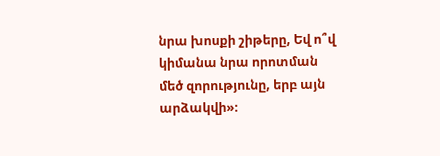նրա խոսքի շիթերը, Եվ ո՞վ կիմանա նրա որոտման մեծ զորությունը, երբ այն արձակվի»։